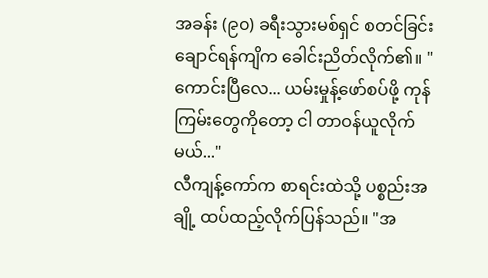အခန်း (၉၀) ခရီးသွားမစ်ရှင် စတင်ခြင်း
ချောင်ရန်ကျိက ခေါင်းညိတ်လိုက်၏။ "ကောင်းပြီလေ... ယမ်းမှုန့်ဖော်စပ်ဖို့ ကုန်ကြမ်းတွေကိုတော့ ငါ တာဝန်ယူလိုက်မယ်..."
လီကျန့်ကော်က စာရင်းထဲသို့ ပစ္စည်းအချို့ ထပ်ထည့်လိုက်ပြန်သည်။ "အ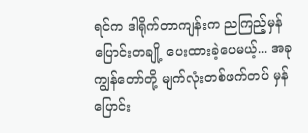ရင်က ဒါရိုက်တာကျန်းက ညကြည့်မှန်ပြောင်းတချို့ ပေးထားခဲ့ပေမယ့်... အခု ကျွန်တော်တို့ မျက်လုံးတစ်ဖက်တပ် မှန်ပြောင်း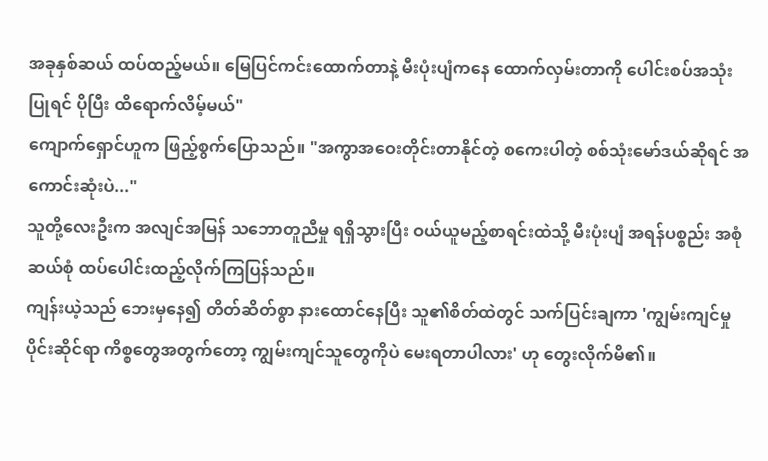အခုနှစ်ဆယ် ထပ်ထည့်မယ်။ မြေပြင်ကင်းထောက်တာနဲ့ မီးပုံးပျံကနေ ထောက်လှမ်းတာကို ပေါင်းစပ်အသုံးပြုရင် ပိုပြီး ထိရောက်လိမ့်မယ်"
ကျောက်ရှောင်ဟူက ဖြည့်စွက်ပြောသည်။ "အကွာအဝေးတိုင်းတာနိုင်တဲ့ စကေးပါတဲ့ စစ်သုံးမော်ဒယ်ဆိုရင် အကောင်းဆုံးပဲ..."
သူတို့လေးဦးက အလျင်အမြန် သဘောတူညီမှု ရရှိသွားပြီး ဝယ်ယူမည့်စာရင်းထဲသို့ မီးပုံးပျံ အရန်ပစ္စည်း အစုံဆယ်စုံ ထပ်ပေါင်းထည့်လိုက်ကြပြန်သည်။
ကျန်းယဲ့သည် ဘေးမှနေ၍ တိတ်ဆိတ်စွာ နားထောင်နေပြီး သူ၏စိတ်ထဲတွင် သက်ပြင်းချကာ 'ကျွမ်းကျင်မှုပိုင်းဆိုင်ရာ ကိစ္စတွေအတွက်တော့ ကျွမ်းကျင်သူတွေကိုပဲ မေးရတာပါလား' ဟု တွေးလိုက်မိ၏။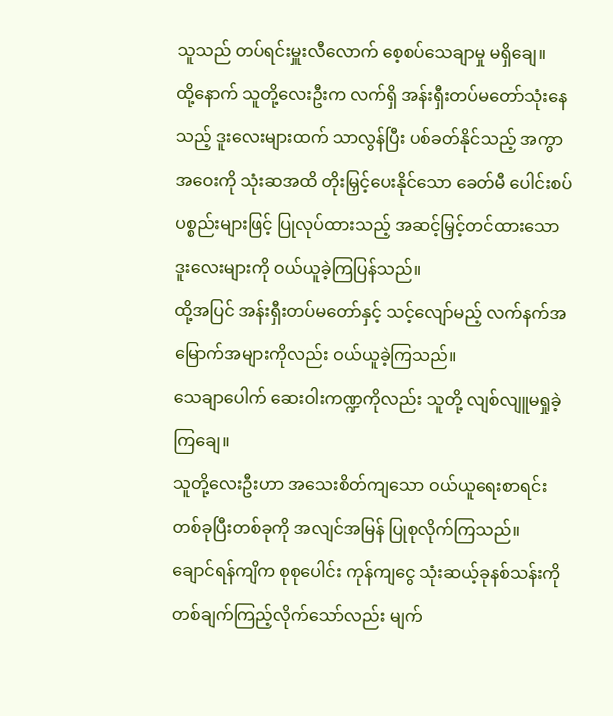သူသည် တပ်ရင်းမှူးလီလောက် စေ့စပ်သေချာမှု မရှိချေ။
ထို့နောက် သူတို့လေးဦးက လက်ရှိ အန်းရှီးတပ်မတော်သုံးနေသည့် ဒူးလေးများထက် သာလွန်ပြီး ပစ်ခတ်နိုင်သည့် အကွာအဝေးကို သုံးဆအထိ တိုးမြှင့်ပေးနိုင်သော ခေတ်မီ ပေါင်းစပ်ပစ္စည်းများဖြင့် ပြုလုပ်ထားသည့် အဆင့်မြှင့်တင်ထားသော ဒူးလေးများကို ဝယ်ယူခဲ့ကြပြန်သည်။
ထို့အပြင် အန်းရှီးတပ်မတော်နှင့် သင့်လျော်မည့် လက်နက်အမြောက်အများကိုလည်း ဝယ်ယူခဲ့ကြသည်။
သေချာပေါက် ဆေးဝါးကဏ္ဍကိုလည်း သူတို့ လျစ်လျူမရှုခဲ့ကြချေ။
သူတို့လေးဦးဟာ အသေးစိတ်ကျသော ဝယ်ယူရေးစာရင်း တစ်ခုပြီးတစ်ခုကို အလျင်အမြန် ပြုစုလိုက်ကြသည်။
ချောင်ရန်ကျိက စုစုပေါင်း ကုန်ကျငွေ သုံးဆယ့်ခုနစ်သန်းကို တစ်ချက်ကြည့်လိုက်သော်လည်း မျက်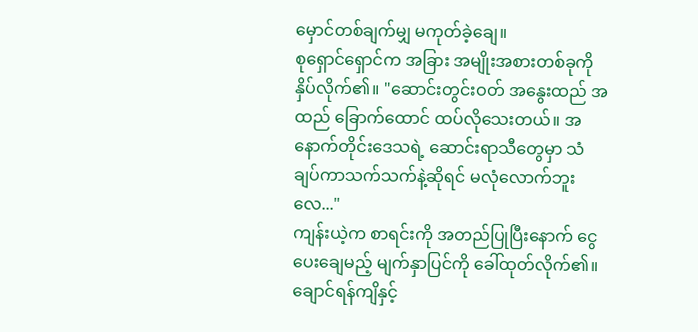မှောင်တစ်ချက်မျှ မကုတ်ခဲ့ချေ။
စုရှောင်ရှောင်က အခြား အမျိုးအစားတစ်ခုကို နှိပ်လိုက်၏။ "ဆောင်းတွင်းဝတ် အနွေးထည် အထည် ခြောက်ထောင် ထပ်လိုသေးတယ်။ အနောက်တိုင်းဒေသရဲ့ ဆောင်းရာသီတွေမှာ သံချပ်ကာသက်သက်နဲ့ဆိုရင် မလုံလောက်ဘူးလေ..."
ကျန်းယဲ့က စာရင်းကို အတည်ပြုပြီးနောက် ငွေပေးချေမည့် မျက်နှာပြင်ကို ခေါ်ထုတ်လိုက်၏။
ချောင်ရန်ကျိနှင့်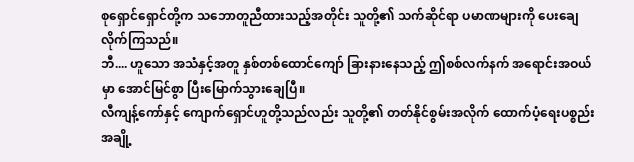စုရှောင်ရှောင်တို့က သဘောတူညီထားသည့်အတိုင်း သူတို့၏ သက်ဆိုင်ရာ ပမာဏများကို ပေးချေလိုက်ကြသည်။
ဘီ.... ဟူသော အသံနှင့်အတူ နှစ်တစ်ထောင်ကျော် ခြားနားနေသည့် ဤစစ်လက်နက် အရောင်းအဝယ်မှာ အောင်မြင်စွာ ပြီးမြောက်သွားချေပြီ။
လီကျန့်ကော်နှင့် ကျောက်ရှောင်ဟူတို့သည်လည်း သူတို့၏ တတ်နိုင်စွမ်းအလိုက် ထောက်ပံ့ရေးပစ္စည်း အချို့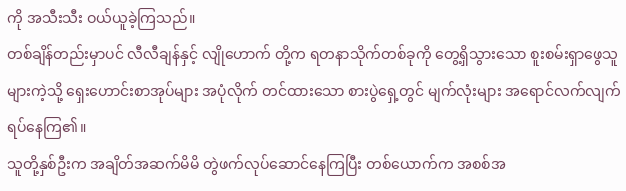ကို အသီးသီး ဝယ်ယူခဲ့ကြသည်။
တစ်ချိန်တည်းမှာပင် လီလီချန်နှင့် လျိုဟောက် တို့က ရတနာသိုက်တစ်ခုကို တွေ့ရှိသွားသော စူးစမ်းရှာဖွေသူများကဲ့သို့ ရှေးဟောင်းစာအုပ်များ အပုံလိုက် တင်ထားသော စားပွဲရှေ့တွင် မျက်လုံးများ အရောင်လက်လျက် ရပ်နေကြ၏။
သူတို့နှစ်ဦးက အချိတ်အဆက်မိမိ တွဲဖက်လုပ်ဆောင်နေကြပြီး တစ်ယောက်က အစစ်အ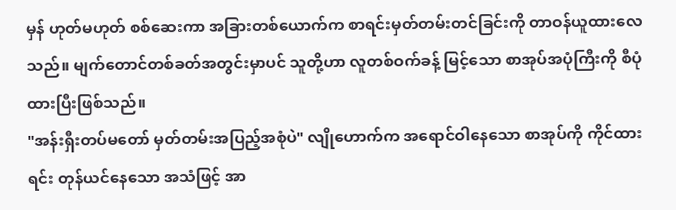မှန် ဟုတ်မဟုတ် စစ်ဆေးကာ အခြားတစ်ယောက်က စာရင်းမှတ်တမ်းတင်ခြင်းကို တာဝန်ယူထားလေသည်။ မျက်တောင်တစ်ခတ်အတွင်းမှာပင် သူတို့ဟာ လူတစ်ဝက်ခန့် မြင့်သော စာအုပ်အပုံကြီးကို စီပုံထားပြီးဖြစ်သည်။
"အန်းရှီးတပ်မတော် မှတ်တမ်းအပြည့်အစုံပဲ" လျိုဟောက်က အရောင်ဝါနေသော စာအုပ်ကို ကိုင်ထားရင်း တုန်ယင်နေသော အသံဖြင့် အာ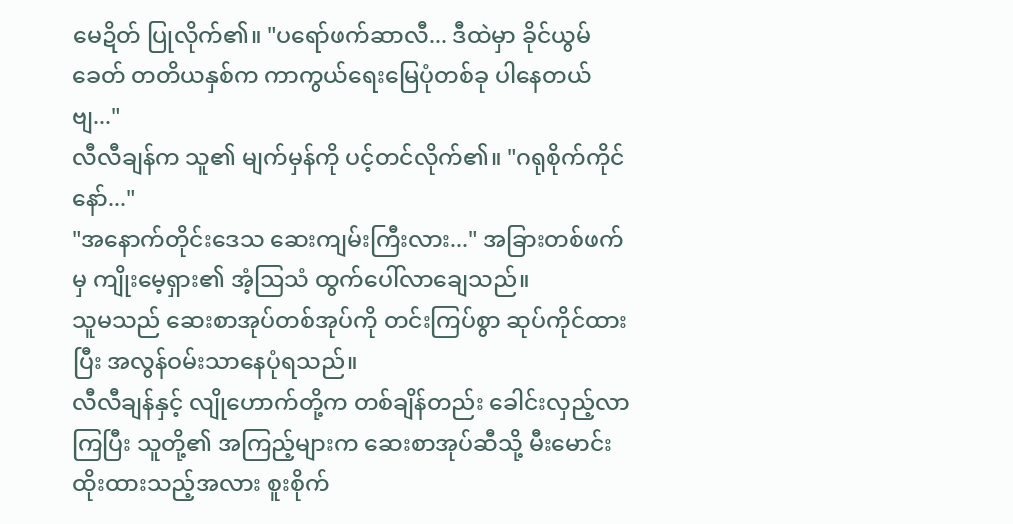မေဍိတ် ပြုလိုက်၏။ "ပရော်ဖက်ဆာလီ... ဒီထဲမှာ ခိုင်ယွမ်ခေတ် တတိယနှစ်က ကာကွယ်ရေးမြေပုံတစ်ခု ပါနေတယ်ဗျ..."
လီလီချန်က သူ၏ မျက်မှန်ကို ပင့်တင်လိုက်၏။ "ဂရုစိုက်ကိုင်နော်..."
"အနောက်တိုင်းဒေသ ဆေးကျမ်းကြီးလား..." အခြားတစ်ဖက်မှ ကျိုးမေ့ရှား၏ အံ့ဩသံ ထွက်ပေါ်လာချေသည်။
သူမသည် ဆေးစာအုပ်တစ်အုပ်ကို တင်းကြပ်စွာ ဆုပ်ကိုင်ထားပြီး အလွန်ဝမ်းသာနေပုံရသည်။
လီလီချန်နှင့် လျိုဟောက်တို့က တစ်ချိန်တည်း ခေါင်းလှည့်လာကြပြီး သူတို့၏ အကြည့်များက ဆေးစာအုပ်ဆီသို့ မီးမောင်းထိုးထားသည့်အလား စူးစိုက်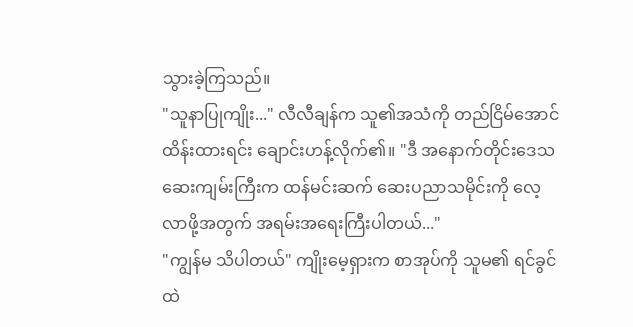သွားခဲ့ကြသည်။
"သူနာပြုကျိုး..." လီလီချန်က သူ၏အသံကို တည်ငြိမ်အောင် ထိန်းထားရင်း ချောင်းဟန့်လိုက်၏။ "ဒီ အနောက်တိုင်းဒေသ ဆေးကျမ်းကြီးက ထန်မင်းဆက် ဆေးပညာသမိုင်းကို လေ့လာဖို့အတွက် အရမ်းအရေးကြီးပါတယ်..."
"ကျွန်မ သိပါတယ်" ကျိုးမေ့ရှားက စာအုပ်ကို သူမ၏ ရင်ခွင်ထဲ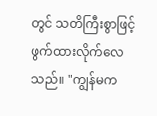တွင် သတိကြီးစွာဖြင့် ဖွက်ထားလိုက်လေသည်။ "ကျွန်မက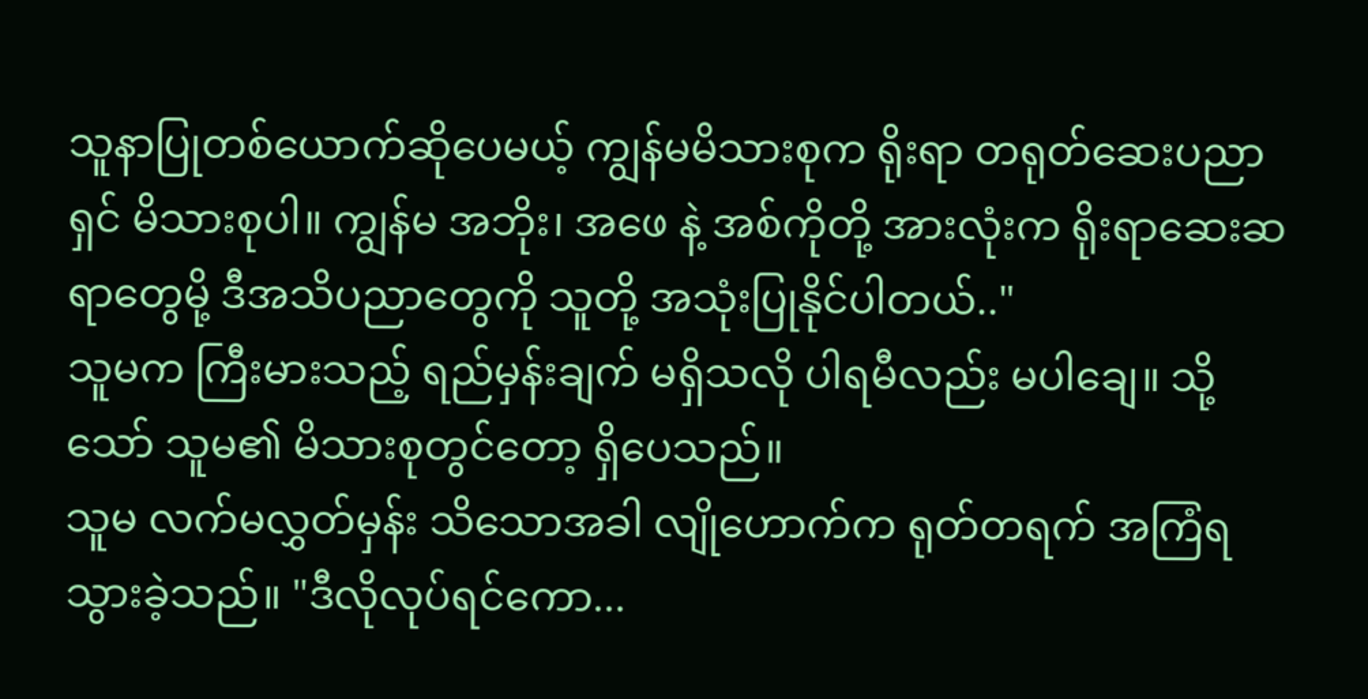သူနာပြုတစ်ယောက်ဆိုပေမယ့် ကျွန်မမိသားစုက ရိုးရာ တရုတ်ဆေးပညာရှင် မိသားစုပါ။ ကျွန်မ အဘိုး၊ အဖေ နဲ့ အစ်ကိုတို့ အားလုံးက ရိုးရာဆေးဆရာတွေမို့ ဒီအသိပညာတွေကို သူတို့ အသုံးပြုနိုင်ပါတယ်.."
သူမက ကြီးမားသည့် ရည်မှန်းချက် မရှိသလို ပါရမီလည်း မပါချေ။ သို့သော် သူမ၏ မိသားစုတွင်တော့ ရှိပေသည်။
သူမ လက်မလွှတ်မှန်း သိသောအခါ လျိုဟောက်က ရုတ်တရက် အကြံရသွားခဲ့သည်။ "ဒီလိုလုပ်ရင်ကော...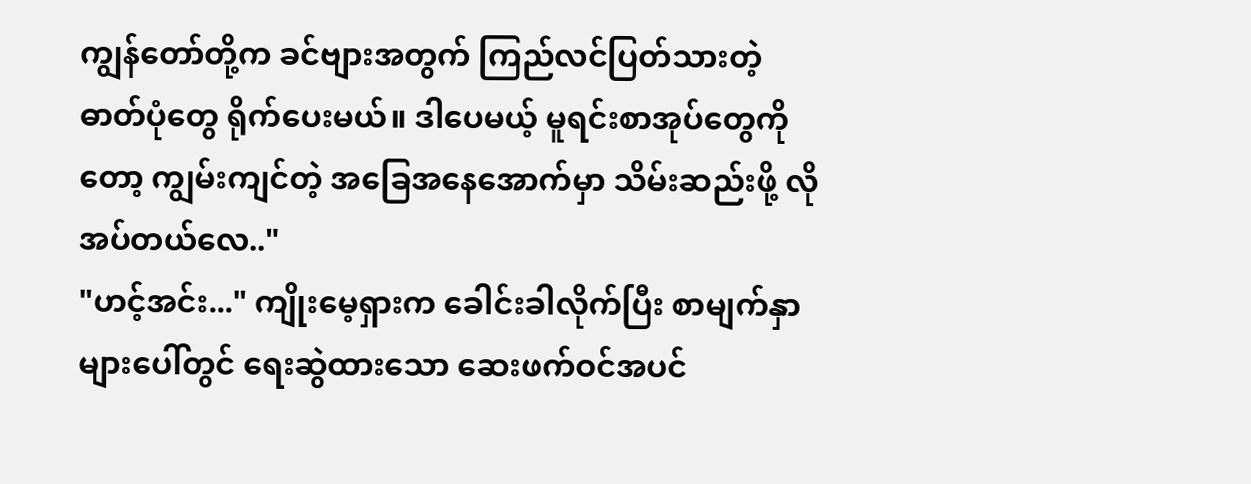ကျွန်တော်တို့က ခင်ဗျားအတွက် ကြည်လင်ပြတ်သားတဲ့ ဓာတ်ပုံတွေ ရိုက်ပေးမယ်။ ဒါပေမယ့် မူရင်းစာအုပ်တွေကိုတော့ ကျွမ်းကျင်တဲ့ အခြေအနေအောက်မှာ သိမ်းဆည်းဖို့ လိုအပ်တယ်လေ.."
"ဟင့်အင်း..." ကျိုးမေ့ရှားက ခေါင်းခါလိုက်ပြီး စာမျက်နှာများပေါ်တွင် ရေးဆွဲထားသော ဆေးဖက်ဝင်အပင်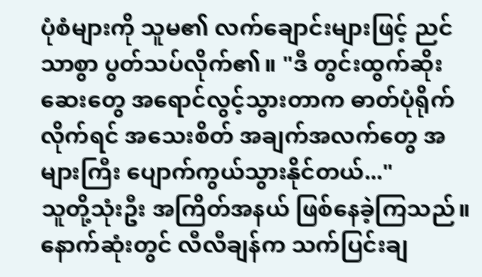ပုံစံများကို သူမ၏ လက်ချောင်းများဖြင့် ညင်သာစွာ ပွတ်သပ်လိုက်၏။ "ဒီ တွင်းထွက်ဆိုးဆေးတွေ အရောင်လွင့်သွားတာက ဓာတ်ပုံရိုက်လိုက်ရင် အသေးစိတ် အချက်အလက်တွေ အများကြီး ပျောက်ကွယ်သွားနိုင်တယ်..."
သူတို့သုံးဦး အကြိတ်အနယ် ဖြစ်နေခဲ့ကြသည်။
နောက်ဆုံးတွင် လီလီချန်က သက်ပြင်းချ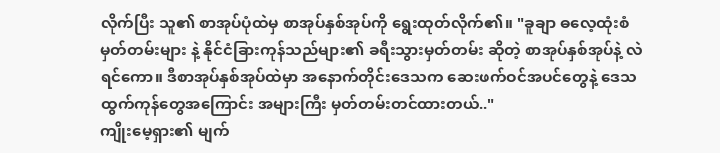လိုက်ပြီး သူ၏ စာအုပ်ပုံထဲမှ စာအုပ်နှစ်အုပ်ကို ရွေးထုတ်လိုက်၏။ "ခူချာ ဓလေ့ထုံးစံ မှတ်တမ်းများ နဲ့ နိုင်ငံခြားကုန်သည်များ၏ ခရီးသွားမှတ်တမ်း ဆိုတဲ့ စာအုပ်နှစ်အုပ်နဲ့ လဲရင်ကော။ ဒီစာအုပ်နှစ်အုပ်ထဲမှာ အနောက်တိုင်းဒေသက ဆေးဖက်ဝင်အပင်တွေနဲ့ ဒေသထွက်ကုန်တွေအကြောင်း အများကြီး မှတ်တမ်းတင်ထားတယ်.."
ကျိုးမေ့ရှား၏ မျက်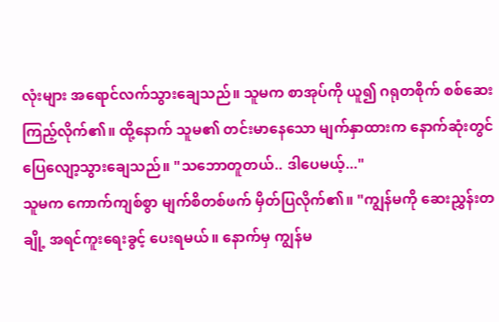လုံးများ အရောင်လက်သွားချေသည်။ သူမက စာအုပ်ကို ယူ၍ ဂရုတစိုက် စစ်ဆေးကြည့်လိုက်၏။ ထို့နောက် သူမ၏ တင်းမာနေသော မျက်နှာထားက နောက်ဆုံးတွင် ပြေလျော့သွားချေသည်။ "သဘောတူတယ်.. ဒါပေမယ့်..."
သူမက ကောက်ကျစ်စွာ မျက်စိတစ်ဖက် မှိတ်ပြလိုက်၏။ "ကျွန်မကို ဆေးညွှန်းတချို့ အရင်ကူးရေးခွင့် ပေးရမယ်။ နောက်မှ ကျွန်မ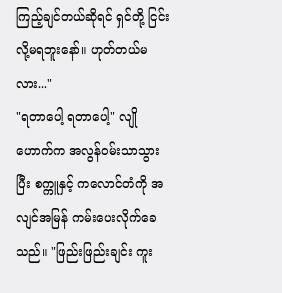ကြည့်ချင်တယ်ဆိုရင် ရှင်တို့ ငြင်းလို့မရဘူးနော်။ ဟုတ်တယ်မလား..."
"ရတာပေါ့ ရတာပေါ့" လျိုဟောက်က အလွန်ဝမ်းသာသွားပြီး စက္ကူနှင့် ကလောင်တံကို အလျင်အမြန် ကမ်းပေးလိုက်ခေသည်။ "ဖြည်းဖြည်းချင်း ကူး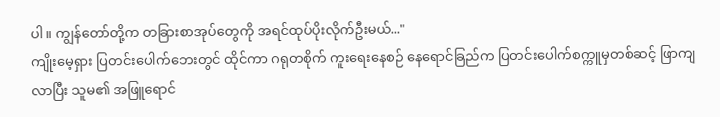ပါ။ ကျွန်တော်တို့က တခြားစာအုပ်တွေကို အရင်ထုပ်ပိုးလိုက်ဦးမယ်..."
ကျိုးမေ့ရှား ပြတင်းပေါက်ဘေးတွင် ထိုင်ကာ ဂရုတစိုက် ကူးရေးနေစဉ် နေရောင်ခြည်က ပြတင်းပေါက်စက္ကူမှတစ်ဆင့် ဖြာကျလာပြီး သူမ၏ အဖြူရောင်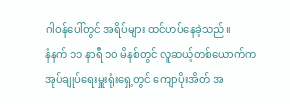ဂါဝန်ပေါ်တွင် အရိပ်များ ထင်ဟပ်နေခဲ့သည်။
နံနက် ၁၁ နာရီ ၁၀ မိနစ်တွင် လူဆယ့်တစ်ယောက်က အုပ်ချုပ်ရေးမှူးရုံးရှေ့တွင် ကျောပိုးအိတ် အ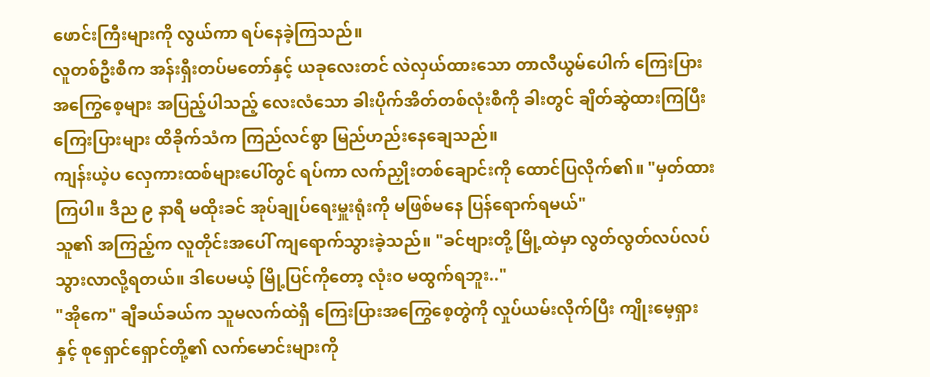ဖောင်းကြီးများကို လွယ်ကာ ရပ်နေခဲ့ကြသည်။
လူတစ်ဦးစီက အန်းရှီးတပ်မတော်နှင့် ယခုလေးတင် လဲလှယ်ထားသော တာလီယွမ်ပေါက် ကြေးပြားအကြွေစေ့များ အပြည့်ပါသည့် လေးလံသော ခါးပိုက်အိတ်တစ်လုံးစီကို ခါးတွင် ချိတ်ဆွဲထားကြပြီး ကြေးပြားများ ထိခိုက်သံက ကြည်လင်စွာ မြည်ဟည်းနေချေသည်။
ကျန်းယဲ့ပ လှေကားထစ်များပေါ်တွင် ရပ်ကာ လက်ညှိုးတစ်ချောင်းကို ထောင်ပြလိုက်၏။ "မှတ်ထားကြပါ။ ဒီည ၉ နာရီ မထိုးခင် အုပ်ချုပ်ရေးမှူးရုံးကို မဖြစ်မနေ ပြန်ရောက်ရမယ်"
သူ၏ အကြည့်က လူတိုင်းအပေါ် ကျရောက်သွားခဲ့သည်။ "ခင်ဗျားတို့ မြို့ထဲမှာ လွတ်လွတ်လပ်လပ် သွားလာလို့ရတယ်။ ဒါပေမယ့် မြို့ပြင်ကိုတော့ လုံးဝ မထွက်ရဘူး.."
"အိုကေ" ချီခယ်ခယ်က သူမလက်ထဲရှိ ကြေးပြားအကြွေစေ့တွဲကို လှုပ်ယမ်းလိုက်ပြီး ကျိုးမေ့ရှားနှင့် စုရှောင်ရှောင်တို့၏ လက်မောင်းများကို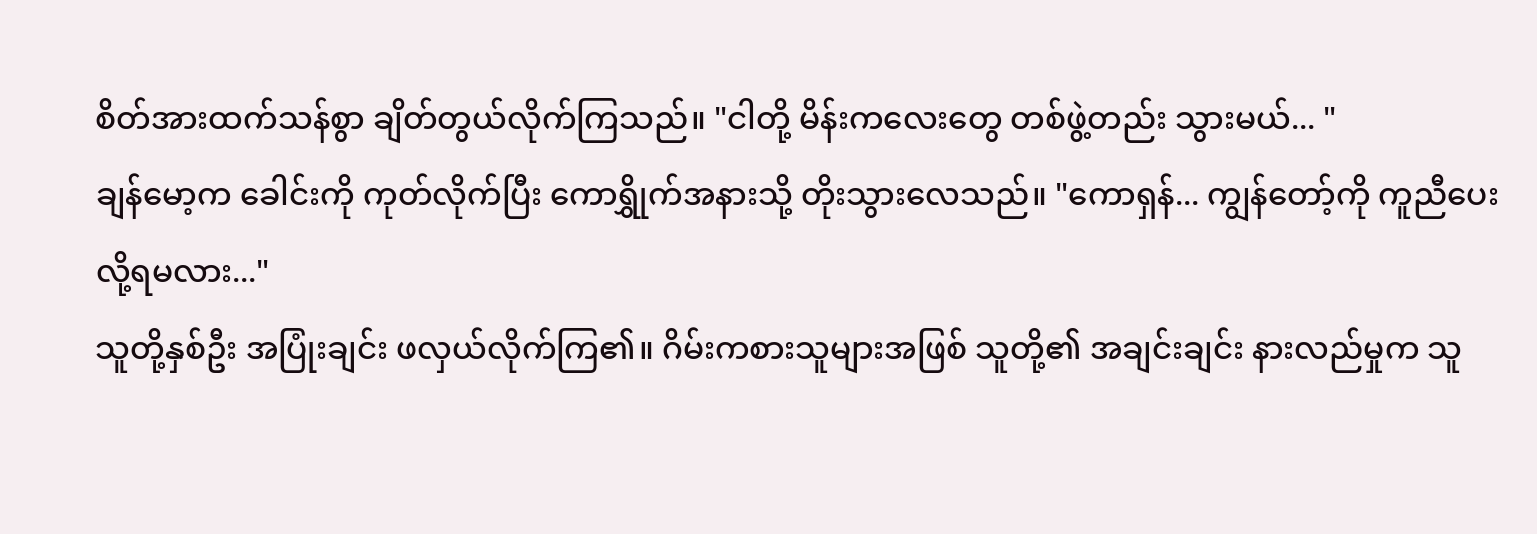စိတ်အားထက်သန်စွာ ချိတ်တွယ်လိုက်ကြသည်။ "ငါတို့ မိန်းကလေးတွေ တစ်ဖွဲ့တည်း သွားမယ်... "
ချန်မော့က ခေါင်းကို ကုတ်လိုက်ပြီး ကောရွှိုက်အနားသို့ တိုးသွားလေသည်။ "ကောရှန်... ကျွန်တော့်ကို ကူညီပေးလို့ရမလား..."
သူတို့နှစ်ဦး အပြုံးချင်း ဖလှယ်လိုက်ကြ၏။ ဂိမ်းကစားသူများအဖြစ် သူတို့၏ အချင်းချင်း နားလည်မှုက သူ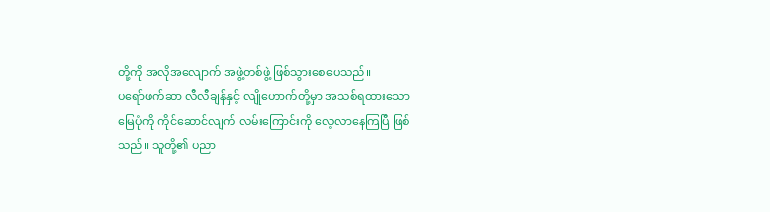တို့ကို အလိုအလျောက် အဖွဲ့တစ်ဖွဲ့ ဖြစ်သွားစေပေသည်။
ပရော်ဖက်ဆာ လီလီချန်နှင့် လျိုဟောက်တို့မှာ အသစ်ရထားသော မြေပုံကို ကိုင်ဆောင်လျက် လမ်းကြောင်းကို လေ့လာနေကြပြီ ဖြစ်သည်။ သူတို့၏ ပညာ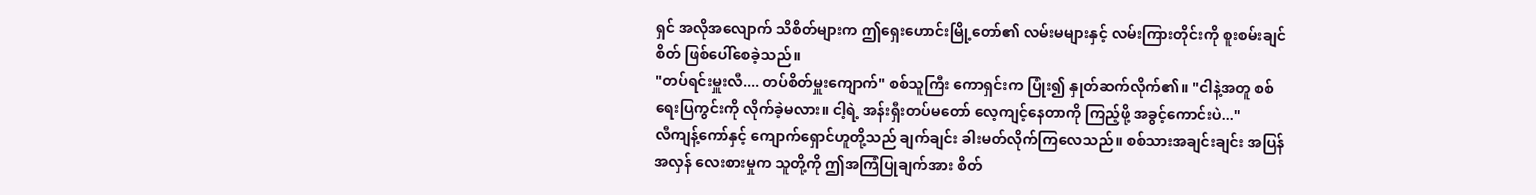ရှင် အလိုအလျောက် သိစိတ်များက ဤရှေးဟောင်းမြို့တော်၏ လမ်းမများနှင့် လမ်းကြားတိုင်းကို စူးစမ်းချင်စိတ် ဖြစ်ပေါ်စေခဲ့သည်။
"တပ်ရင်းမှူးလီ.... တပ်စိတ်မှူးကျောက်" စစ်သူကြီး ကောရှင်းက ပြုံး၍ နှုတ်ဆက်လိုက်၏။ "ငါနဲ့အတူ စစ်ရေးပြကွင်းကို လိုက်ခဲ့မလား။ ငါ့ရဲ့ အန်းရှီးတပ်မတော် လေ့ကျင့်နေတာကို ကြည့်ဖို့ အခွင့်ကောင်းပဲ..."
လီကျန့်ကော်နှင့် ကျောက်ရှောင်ဟူတို့သည် ချက်ချင်း ခါးမတ်လိုက်ကြလေသည်။ စစ်သားအချင်းချင်း အပြန်အလှန် လေးစားမှုက သူတို့ကို ဤအကြံပြုချက်အား စိတ်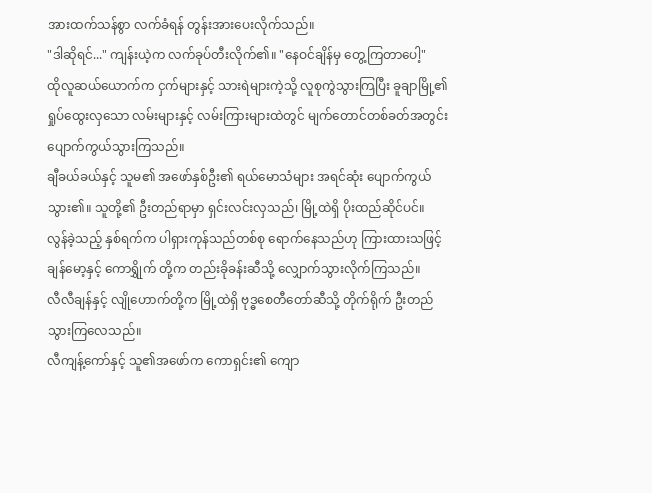အားထက်သန်စွာ လက်ခံရန် တွန်းအားပေးလိုက်သည်။
"ဒါဆိုရင်..." ကျန်းယဲ့က လက်ခုပ်တီးလိုက်၏။ "နေဝင်ချိန်မှ တွေ့ကြတာပေါ့"
ထိုလူဆယ်ယောက်က ငှက်များနှင့် သားရဲများကဲ့သို့ လူစုကွဲသွားကြပြီး ခူချာမြို့၏ ရှုပ်ထွေးလှသော လမ်းများနှင့် လမ်းကြားများထဲတွင် မျက်တောင်တစ်ခတ်အတွင်း ပျောက်ကွယ်သွားကြသည်။
ချီခယ်ခယ်နှင့် သူမ၏ အဖော်နှစ်ဦး၏ ရယ်မောသံများ အရင်ဆုံး ပျောက်ကွယ်သွား၏။ သူတို့၏ ဦးတည်ရာမှာ ရှင်းလင်းလှသည်၊ မြို့ထဲရှိ ပိုးထည်ဆိုင်ပင်။
လွန်ခဲ့သည့် နှစ်ရက်က ပါရှားကုန်သည်တစ်စု ရောက်နေသည်ဟု ကြားထားသဖြင့် ချန်မော့နှင့် ကောရွှိုက် တို့က တည်းခိုခန်းဆီသို့ လျှောက်သွားလိုက်ကြသည်။
လီလီချန်နှင့် လျိုဟောက်တို့က မြို့ထဲရှိ ဗုဒ္ဓစေတီတော်ဆီသို့ တိုက်ရိုက် ဦးတည်သွားကြလေသည်။
လီကျန့်ကော်နှင့် သူ၏အဖော်က ကောရှင်း၏ ကျော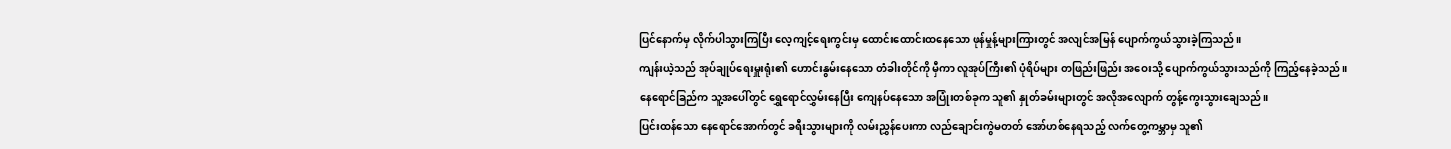ပြင်နောက်မှ လိုက်ပါသွားကြပြီး လေ့ကျင့်ရေးကွင်းမှ ထောင်းထောင်းထနေသော ဖုန်မှုန့်များကြားတွင် အလျင်အမြန် ပျောက်ကွယ်သွားခဲ့ကြသည်။
ကျန်းယဲ့သည် အုပ်ချုပ်ရေးမှူးရုံး၏ ဟောင်းနွမ်းနေသော တံခါးတိုင်ကို မှီကာ လူအုပ်ကြီး၏ ပုံရိပ်များ တဖြည်းဖြည်း အဝေးသို့ ပျောက်ကွယ်သွားသည်ကို ကြည့်နေခဲ့သည်။
နေရောင်ခြည်က သူ့အပေါ်တွင် ရွှေရောင်လွှမ်းနေပြီး ကျေနပ်နေသော အပြုံးတစ်ခုက သူ၏ နှုတ်ခမ်းများတွင် အလိုအလျောက် တွန့်ကွေးသွားချေသည်။
ပြင်းထန်သော နေရောင်အောက်တွင် ခရီးသွားများကို လမ်းညွှန်ပေးကာ လည်ချောင်းကွဲမတတ် အော်ဟစ်နေရသည့် လက်တွေ့ကမ္ဘာမှ သူ၏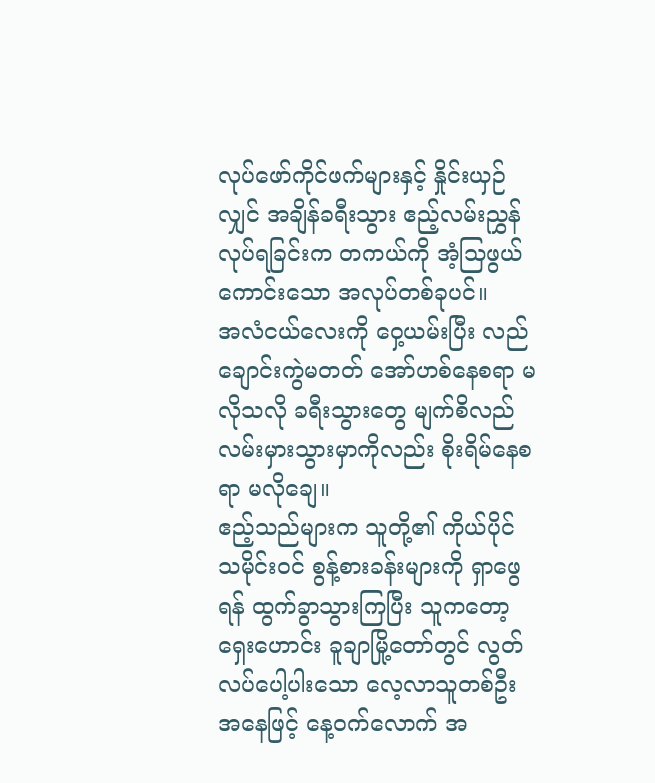လုပ်ဖော်ကိုင်ဖက်များနှင့် နှိုင်းယှဉ်လျှင် အချိန်ခရီးသွား ဧည့်လမ်းညွှန် လုပ်ရခြင်းက တကယ်ကို အံ့သြဖွယ်ကောင်းသော အလုပ်တစ်ခုပင်။
အလံငယ်လေးကို ဝှေ့ယမ်းပြီး လည်ချောင်းကွဲမတတ် အော်ဟစ်နေစရာ မလိုသလို ခရီးသွားတွေ မျက်စိလည် လမ်းမှားသွားမှာကိုလည်း စိုးရိမ်နေစရာ မလိုချေ။
ဧည့်သည်များက သူတို့၏ ကိုယ်ပိုင် သမိုင်းဝင် စွန့်စားခန်းများကို ရှာဖွေရန် ထွက်ခွာသွားကြပြီး သူကတော့ ရှေးဟောင်း ခူချာမြို့တော်တွင် လွတ်လပ်ပေါ့ပါးသော လေ့လာသူတစ်ဦးအနေဖြင့် နေ့ဝက်လောက် အ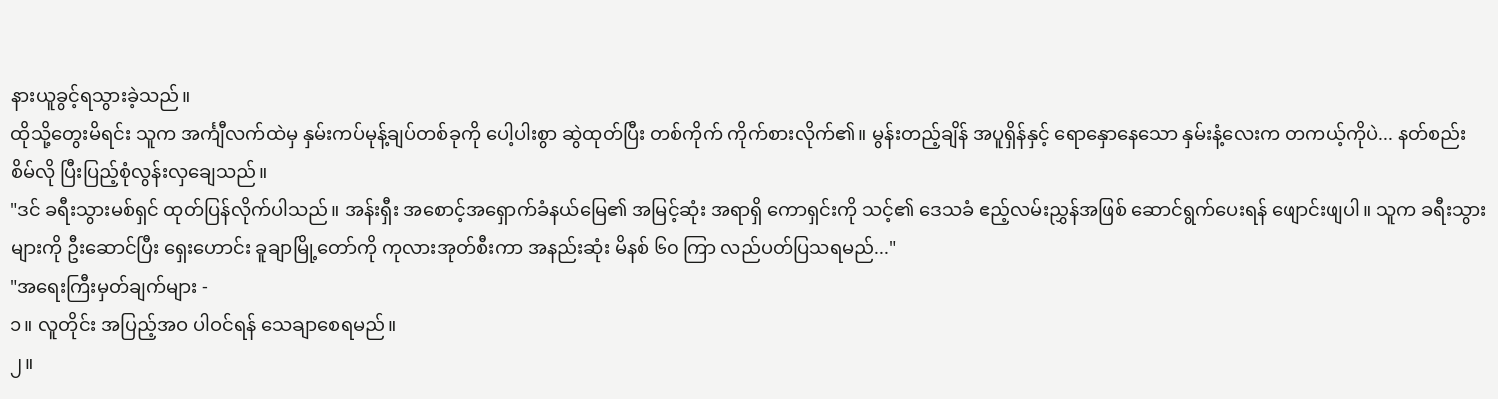နားယူခွင့်ရသွားခဲ့သည်။
ထိုသို့တွေးမိရင်း သူက အင်္ကျီလက်ထဲမှ နှမ်းကပ်မုန့်ချပ်တစ်ခုကို ပေါ့ပါးစွာ ဆွဲထုတ်ပြီး တစ်ကိုက် ကိုက်စားလိုက်၏။ မွန်းတည့်ချိန် အပူရှိန်နှင့် ရောနှောနေသော နှမ်းနံ့လေးက တကယ့်ကိုပဲ... နတ်စည်းစိမ်လို ပြီးပြည့်စုံလွန်းလှချေသည်။
"ဒင် ခရီးသွားမစ်ရှင် ထုတ်ပြန်လိုက်ပါသည်။ အန်းရှီး အစောင့်အရှောက်ခံနယ်မြေ၏ အမြင့်ဆုံး အရာရှိ ကောရှင်းကို သင့်၏ ဒေသခံ ဧည့်လမ်းညွှန်အဖြစ် ဆောင်ရွက်ပေးရန် ဖျောင်းဖျပါ။ သူက ခရီးသွားများကို ဦးဆောင်ပြီး ရှေးဟောင်း ခူချာမြို့တော်ကို ကုလားအုတ်စီးကာ အနည်းဆုံး မိနစ် ၆၀ ကြာ လည်ပတ်ပြသရမည်..."
"အရေးကြီးမှတ်ချက်များ -
၁။ လူတိုင်း အပြည့်အဝ ပါဝင်ရန် သေချာစေရမည်။
၂။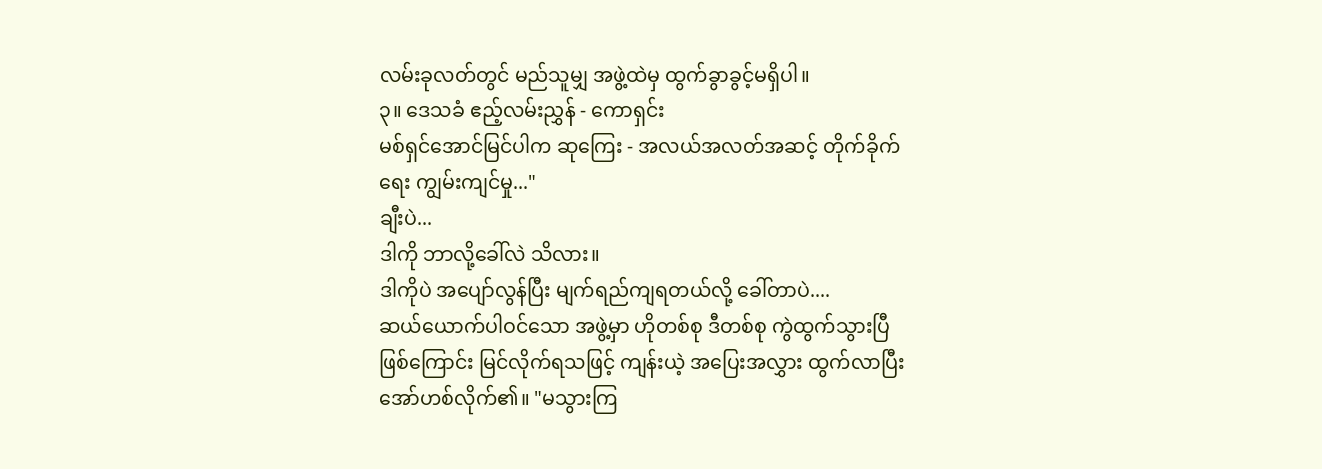လမ်းခုလတ်တွင် မည်သူမျှ အဖွဲ့ထဲမှ ထွက်ခွာခွင့်မရှိပါ။
၃။ ဒေသခံ ဧည့်လမ်းညွှန် - ကောရှင်း
မစ်ရှင်အောင်မြင်ပါက ဆုကြေး - အလယ်အလတ်အဆင့် တိုက်ခိုက်ရေး ကျွမ်းကျင်မှု..."
ချီးပဲ...
ဒါကို ဘာလို့ခေါ်လဲ သိလား။
ဒါကိုပဲ အပျော်လွန်ပြီး မျက်ရည်ကျရတယ်လို့ ခေါ်တာပဲ....
ဆယ်ယောက်ပါဝင်သော အဖွဲ့မှာ ဟိုတစ်စု ဒီတစ်စု ကွဲထွက်သွားပြီ ဖြစ်ကြောင်း မြင်လိုက်ရသဖြင့် ကျန်းယဲ့ အပြေးအလွှား ထွက်လာပြီး အော်ဟစ်လိုက်၏။ "မသွားကြ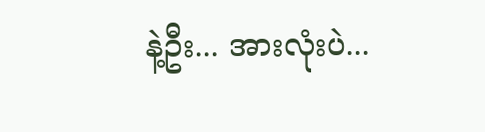နဲ့ဦး... အားလုံးပဲ...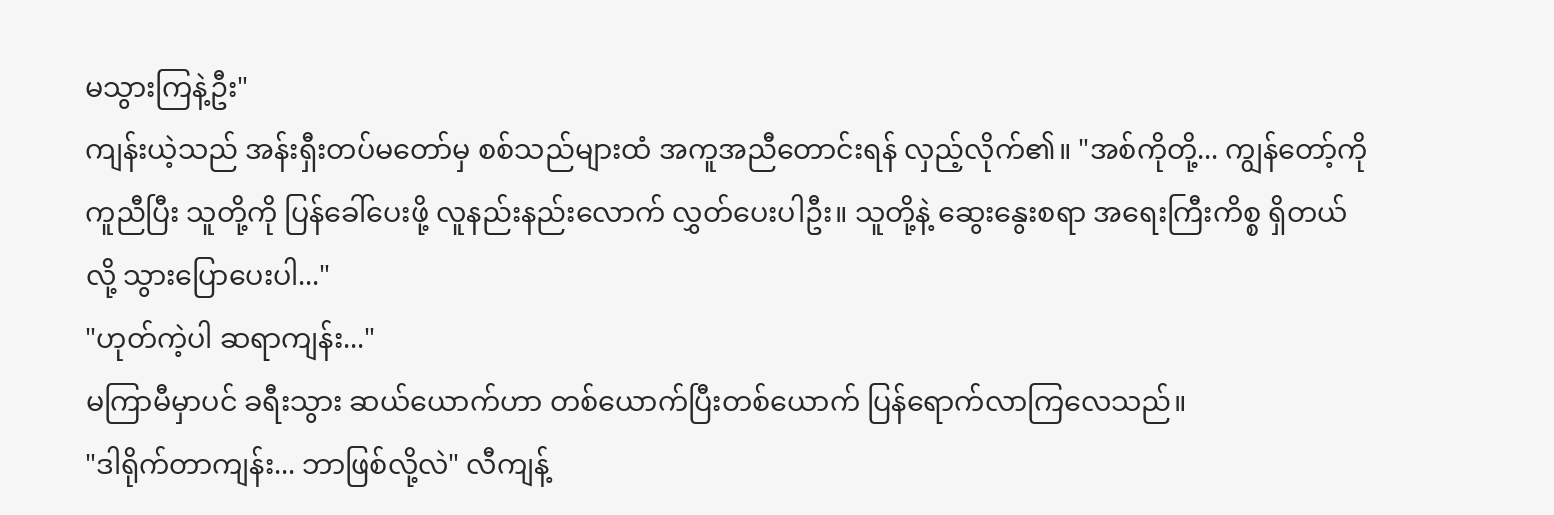မသွားကြနဲ့ဦး"
ကျန်းယဲ့သည် အန်းရှီးတပ်မတော်မှ စစ်သည်များထံ အကူအညီတောင်းရန် လှည့်လိုက်၏။ "အစ်ကိုတို့... ကျွန်တော့်ကို ကူညီပြီး သူတို့ကို ပြန်ခေါ်ပေးဖို့ လူနည်းနည်းလောက် လွှတ်ပေးပါဦး။ သူတို့နဲ့ ဆွေးနွေးစရာ အရေးကြီးကိစ္စ ရှိတယ်လို့ သွားပြောပေးပါ..."
"ဟုတ်ကဲ့ပါ ဆရာကျန်း..."
မကြာမီမှာပင် ခရီးသွား ဆယ်ယောက်ဟာ တစ်ယောက်ပြီးတစ်ယောက် ပြန်ရောက်လာကြလေသည်။
"ဒါရိုက်တာကျန်း... ဘာဖြစ်လို့လဲ" လီကျန့်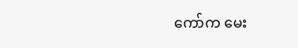ကော်က မေး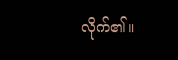လိုက်၏။